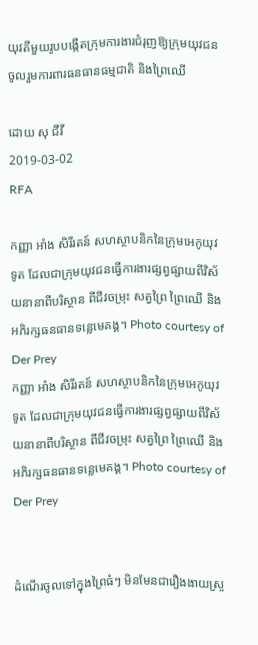យុវតីមួយរូបបង្កើតក្រុមការងារជំរុញឱ្យក្រុមយុវជនចូលរួមការពារធនធានធម្មជាតិ និងព្រៃឈើ

ដោយ សុ ជីវី
2019-03-02
RFA

កញ្ញា អាំង សិរីរតន៍ សហស្ថាបនិកនៃក្រុមអេកូយុវទូត ដែលជាក្រុមយុវជនធ្វើការងារផ្សព្វផ្សាយពីវិស័យនានាពីបរិស្ថាន ពីជីវចម្រុះ សត្វព្រៃ ព្រៃឈើ និងអភិរក្សធនធានទន្លេមេគង្គ។ Photo courtesy of Der Prey
កញ្ញា អាំង សិរីរតន៍ សហស្ថាបនិកនៃក្រុមអេកូយុវទូត ដែលជាក្រុមយុវជនធ្វើការងារផ្សព្វផ្សាយពីវិស័យនានាពីបរិស្ថាន ពីជីវចម្រុះ សត្វព្រៃ ព្រៃឈើ និងអភិរក្សធនធានទន្លេមេគង្គ។ Photo courtesy of Der Prey


ដំណើរចូលទៅក្នុងព្រៃធំៗ មិនមែនជារឿងងាយស្រួ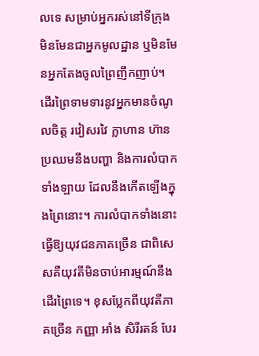លទេ សម្រាប់អ្នករស់នៅទីក្រុង មិនមែនជាអ្នកមូលដ្ឋាន ឬមិនមែនអ្នកតែងចូលព្រៃញឹកញាប់។ ដើរព្រៃទាមទារនូវអ្នកមានចំណូលចិត្ត រវៀសរវៃ ក្លាហាន ហ៊ានប្រឈមនឹងបញ្ហា និងការលំបាកទាំងឡាយ ដែលនឹងកើតឡើងក្នុងព្រៃនោះ។ ការលំបាកទាំងនោះធ្វើឱ្យយុវជនភាគច្រើន ជាពិសេសគឺយុវតីមិនចាប់អារម្មណ៍នឹងដើរព្រៃទេ។ ខុសប្លែកពីយុវតីភាគច្រើន កញ្ញា អាំង សិរីរតន៍ បែរ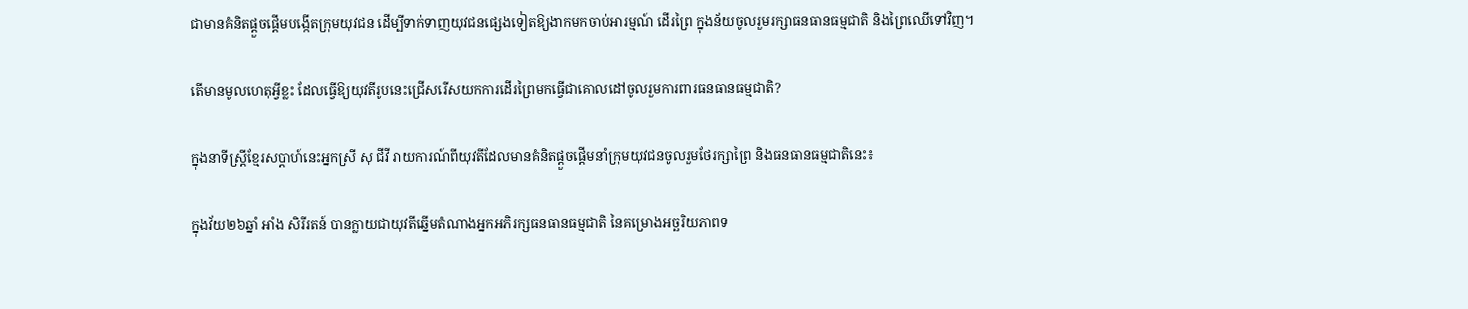ជាមានគំនិតផ្ដួចផ្ដើមបង្កើតក្រុមយុវជន ដើម្បីទាក់ទាញយុវជនផ្សេងទៀតឱ្យងាកមកចាប់អារម្មណ៍ ដើរព្រៃ ក្នុងន័យចូលរួមរក្សាធនធានធម្មជាតិ និងព្រៃឈើទៅវិញ។

តើមានមូលហេតុអ្វីខ្លះ ដែលធ្វើឱ្យយុវតីរូបនេះជ្រើសរើសយកការដើរព្រៃមកធ្វើជាគោលដៅចូលរួមការពារធនធានធម្មជាតិ?

ក្នុងនាទីស្ត្រីខ្មែរសប្ដាហ៍នេះអ្នកស្រី សុ ជីវី រាយការណ៍ពីយុវតីដែលមានគំនិតផ្ដួចផ្ដើមនាំក្រុមយុវជនចូលរួមថែរក្សាព្រៃ និងធនធានធម្មជាតិនេះ៖

ក្នុងវ័យ២៦ឆ្នាំ អាំង សិរីរតន៍ បានក្លាយជាយុវតីឆ្នើមតំណាងអ្នកអភិរក្សធនធានធម្មជាតិ នៃគម្រោងអច្ឆរិយភាពទ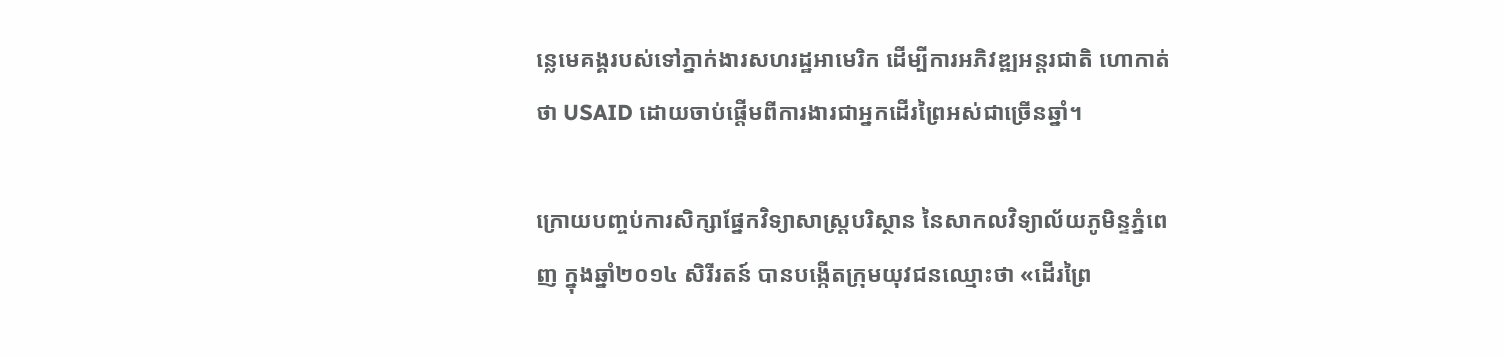ន្លេមេគង្គរបស់ទៅភ្នាក់ងារសហរដ្ឋអាមេរិក ដើម្បីការអភិវឌ្ឍអន្តរជាតិ ហោកាត់ថា USAID ដោយចាប់ផ្ដើមពីការងារជាអ្នកដើរព្រៃអស់ជាច្រើនឆ្នាំ។

ក្រោយបញ្ចប់ការសិក្សាផ្នែកវិទ្យាសាស្ត្របរិស្ថាន នៃសាកលវិទ្យាល័យភូមិន្ទភ្នំពេញ ក្នុងឆ្នាំ២០១៤ សិរីរតន៍ បានបង្កើតក្រុមយុវជនឈ្មោះថា «ដើរព្រៃ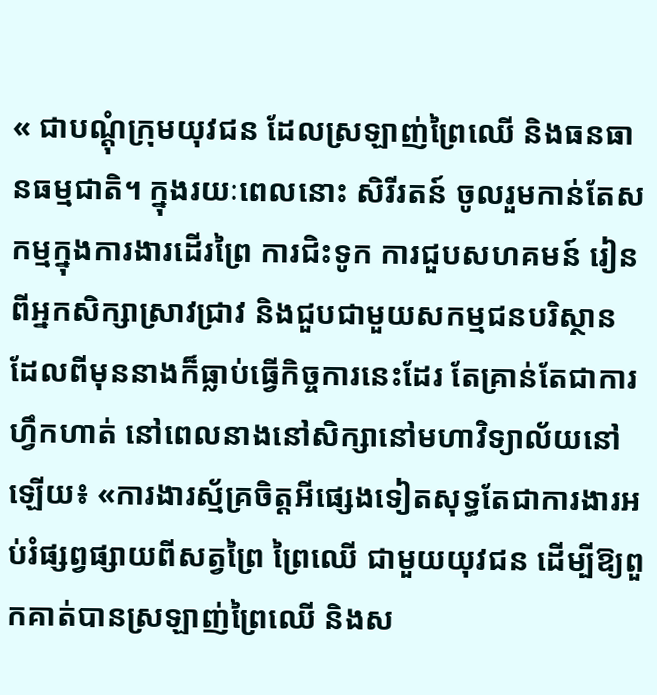« ជាបណ្ដុំក្រុមយុវជន ដែលស្រឡាញ់ព្រៃឈើ និងធនធានធម្មជាតិ។ ក្នុងរយៈពេលនោះ សិរីរតន៍ ចូលរួមកាន់តែសកម្មក្នុងការងារដើរព្រៃ ការជិះទូក ការជួបសហគមន៍ រៀនពីអ្នកសិក្សាស្រាវជ្រាវ និងជួបជាមួយសកម្មជនបរិស្ថាន ដែលពីមុននាងក៏ធ្លាប់ធ្វើកិច្ចការនេះដែរ តែគ្រាន់តែជាការហ្វឹកហាត់ នៅពេលនាងនៅសិក្សានៅមហាវិទ្យាល័យនៅឡើយ៖ «ការងារស្ម័គ្រចិត្តអីផ្សេងទៀតសុទ្ធតែជាការងារអប់រំផ្សព្វផ្សាយពីសត្វព្រៃ ព្រៃឈើ ជាមួយយុវជន ដើម្បីឱ្យពួកគាត់បានស្រឡាញ់ព្រៃឈើ និងស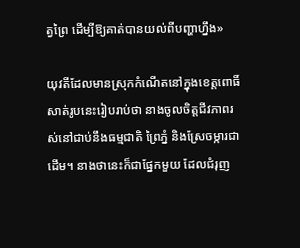ត្វព្រៃ ដើម្បីឱ្យគាត់បានយល់ពីបញ្ហាហ្នឹង»

យុវតីដែលមានស្រុកកំណើតនៅក្នុងខេត្តពោធិ៍សាត់រូបនេះរៀបរាប់ថា នាងចូលចិត្តជីវភាពរស់នៅជាប់នឹងធម្មជាតិ ព្រៃភ្នំ និងស្រែចម្ការជាដើម។ នាងថានេះក៏ជាផ្នែកមួយ ដែលជំរុញ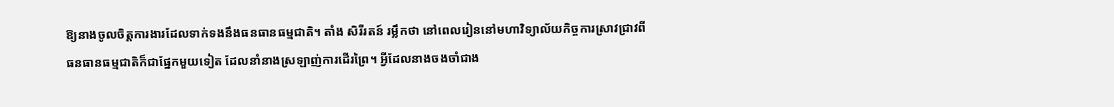ឱ្យនាងចូលចិត្តការងារដែលទាក់ទងនឹងធនធានធម្មជាតិ។ តាំង សិរីរតន៍ រម្លឹកថា នៅពេលរៀននៅមហាវិទ្យាល័យកិច្ចការស្រាវជ្រាវពីធនធានធម្មជាតិក៏ជាផ្នែកមួយទៀត ដែលនាំនាងស្រឡាញ់ការដើរព្រៃ។ អ្វីដែលនាងចងចាំជាង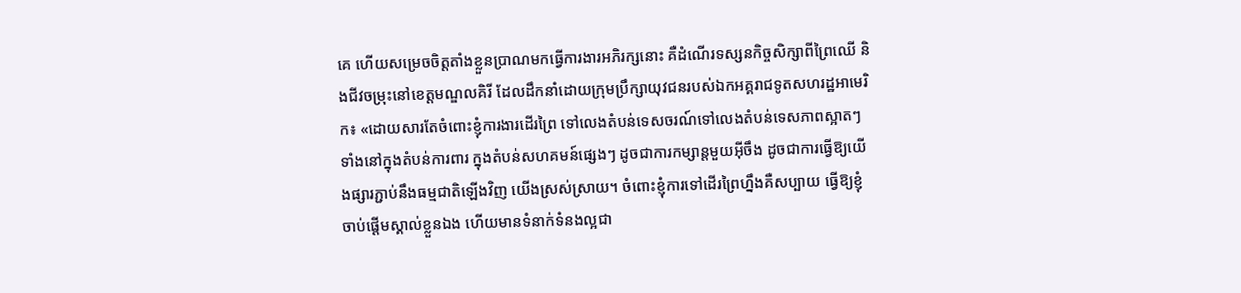គេ ហើយសម្រេចចិត្ដតាំងខ្លួនប្រាណមកធ្វើការងារអភិរក្សនោះ គឺដំណើរទស្សនកិច្ចសិក្សាពីព្រៃឈើ និងជីវចម្រុះនៅខេត្តមណ្ឌលគិរី ដែលដឹកនាំដោយក្រុមប្រឹក្សាយុវជនរបស់ឯកអគ្គរាជទូតសហរដ្ឋអាមេរិក៖ «ដោយសារតែចំពោះខ្ញុំការងារដើរព្រៃ ទៅលេងតំបន់ទេសចរណ៍ទៅលេងតំបន់ទេសភាពស្អាតៗ ទាំងនៅក្នុងតំបន់ការពារ ក្នុងតំបន់សហគមន៍ផ្សេងៗ ដូចជាការកម្សាន្តមួយអ៊ីចឹង ដូចជាការធ្វើឱ្យយើងផ្សារភ្ជាប់នឹងធម្មជាតិឡើងវិញ យើងស្រស់ស្រាយ។ ចំពោះខ្ញុំការទៅដើរព្រៃហ្នឹងគឺសប្បាយ ធ្វើឱ្យខ្ញុំចាប់ផ្ដើមស្គាល់ខ្លួនឯង ហើយមានទំនាក់ទំនងល្អជា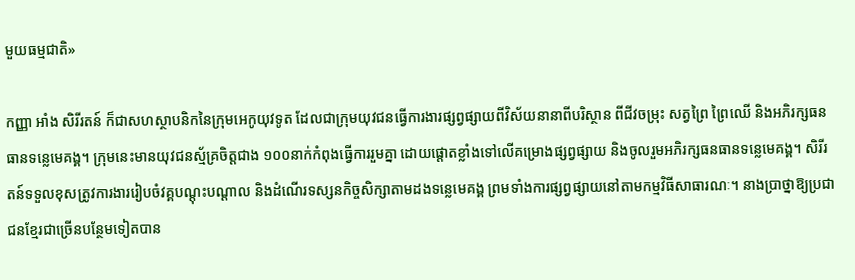មួយធម្មជាតិ»

កញ្ញា អាំង សិរីរតន៍ ក៏ជាសហស្ថាបនិកនៃក្រុមអេកូយុវទូត ដែលជាក្រុមយុវជនធ្វើការងារផ្សព្វផ្សាយពីវិស័យនានាពីបរិស្ថាន ពីជីវចម្រុះ សត្វព្រៃ ព្រៃឈើ និងអភិរក្សធនធានទន្លេមេគង្គ។ ក្រុមនេះមានយុវជនស្ម័គ្រចិត្តជាង ១០០នាក់កំពុងធ្វើការរួមគ្នា ដោយផ្ដោតខ្លាំងទៅលើគម្រោងផ្សព្វផ្សាយ និងចូលរួមអភិរក្សធនធានទន្លេមេគង្គ។ សិរីរតន៍ទទួលខុសត្រូវការងាររៀបចំវគ្គបណ្ដុះបណ្ដាល និងដំណើរទស្សនកិច្ចសិក្សាតាមដងទន្លេមេគង្គ ព្រមទាំងការផ្សព្វផ្សាយនៅតាមកម្មវិធីសាធារណៈ។ នាងប្រាថ្នាឱ្យប្រជាជនខ្មែរជាច្រើនបន្ថែមទៀតបាន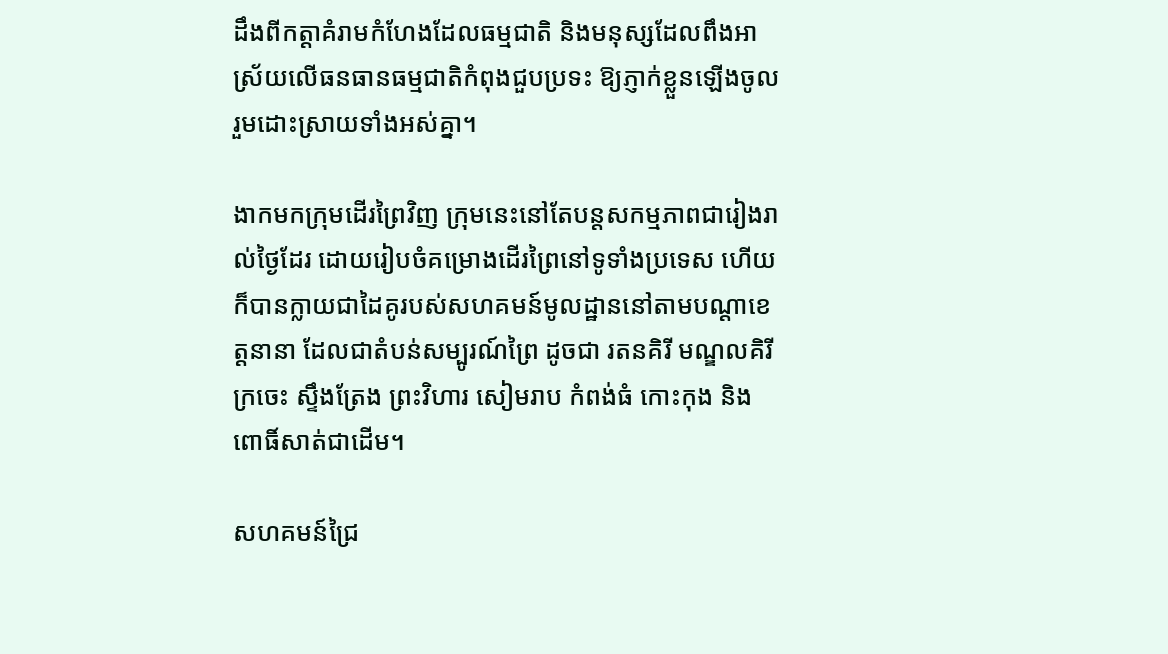ដឹងពីកត្តាគំរាមកំហែងដែលធម្មជាតិ និងមនុស្សដែលពឹងអាស្រ័យលើធនធានធម្មជាតិកំពុងជួបប្រទះ ឱ្យភ្ញាក់ខ្លួនឡើងចូលរួមដោះស្រាយទាំងអស់គ្នា។

ងាកមកក្រុមដើរព្រៃវិញ ក្រុមនេះនៅតែបន្តសកម្មភាពជារៀងរាល់ថ្ងៃដែរ ដោយរៀបចំគម្រោងដើរព្រៃនៅទូទាំងប្រទេស ហើយក៏បានក្លាយជាដៃគូរបស់សហគមន៍មូលដ្ឋាននៅតាមបណ្ដាខេត្តនានា ដែលជាតំបន់សម្បូរណ៍ព្រៃ ដូចជា រតនគិរី មណ្ឌលគិរី ក្រចេះ ស្ទឹងត្រែង ព្រះវិហារ សៀមរាប កំពង់ធំ កោះកុង និងពោធិ៍សាត់ជាដើម។

សហគមន៍ជ្រៃ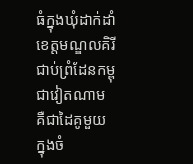ធំក្នុងឃុំដាក់ដាំ ខេត្តមណ្ឌលគិរី ជាប់ព្រំដែនកម្ពុជាវៀតណាម គឺជាដៃគូមួយក្នុងចំ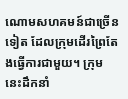ណោមសហគមន៍ជាច្រើនទៀត ដែលក្រុមដើរព្រៃតែងធ្វើការជាមួយ។ ក្រុមនេះដឹកនាំ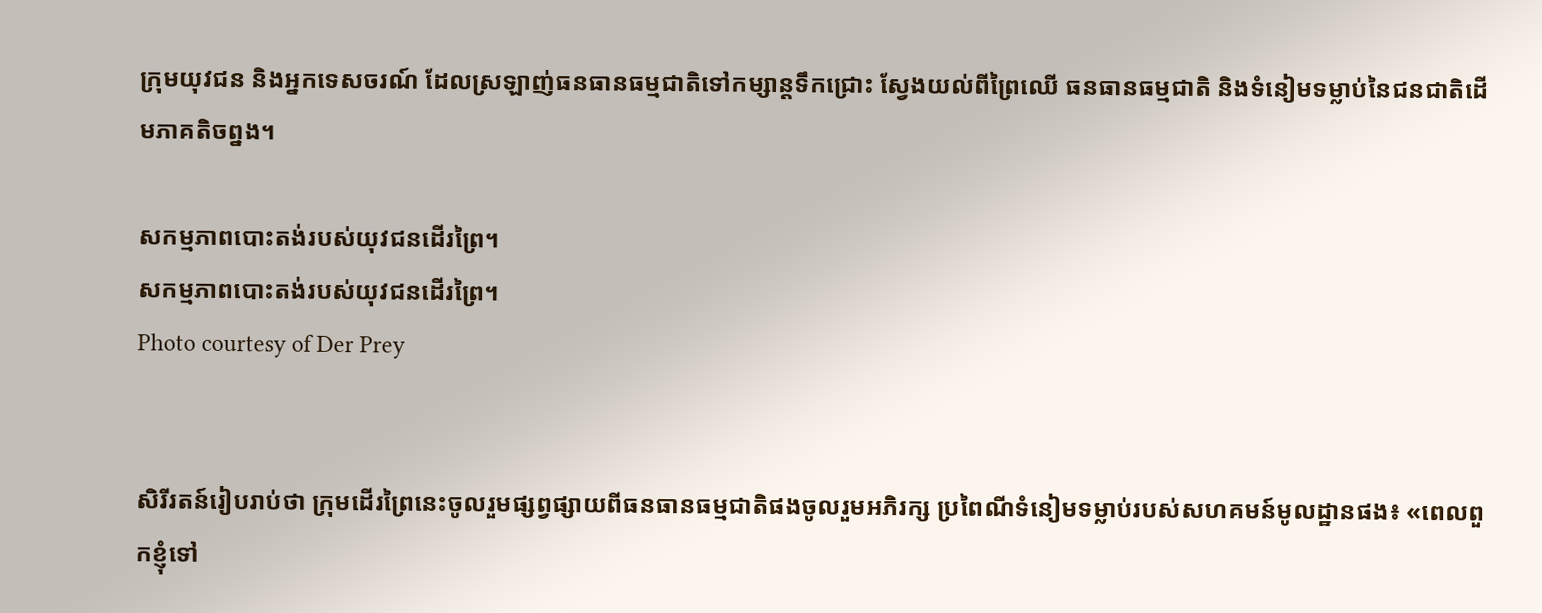ក្រុមយុវជន និងអ្នកទេសចរណ៍ ដែលស្រឡាញ់ធនធានធម្មជាតិទៅកម្សាន្តទឹកជ្រោះ ស្វែងយល់ពីព្រៃឈើ ធនធានធម្មជាតិ និងទំនៀមទម្លាប់នៃជនជាតិដើមភាគតិចព្នង។

សកម្មភាពបោះតង់របស់យុវជនដើរព្រៃ។
សកម្មភាពបោះតង់របស់យុវជនដើរព្រៃ។
Photo courtesy of Der Prey


សិរីរតន៍រៀបរាប់ថា ក្រុមដើរព្រៃនេះចូលរួមផ្សព្វផ្សាយពីធនធានធម្មជាតិផងចូលរួមអភិរក្ស ប្រពៃណីទំនៀមទម្លាប់របស់សហគមន៍មូលដ្ឋានផង៖ «ពេលពួកខ្ញុំទៅ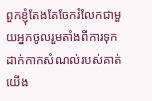ពួកខ្ញុំតែងតែចែករំលែកជាមួយអ្នកចូលរួមតាំងពីការទុកដាក់កាកសំណល់របស់គាត់ យើង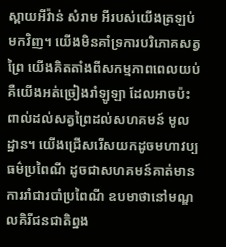ស្ពាយអីវ៉ាន់ សំរាម អីរបស់យើងត្រឡប់មកវិញ។ យើងមិនគាំទ្រការបរិភោគសត្វព្រៃ យើងគិតតាំងពីសកម្មភាពពេលយប់ គឺយើងអត់ច្រៀងរាំឡូឡា ដែលអាចប៉ះពាល់ដល់សត្វព្រៃដល់សហគមន៍ មូលដ្ឋាន។ យើងជ្រើសរើសយកដូចមហាវប្បធម៌ប្រពៃណី ដូចជាសហគមន៍គាត់មានការរាំជារបាំប្រពៃណី ឧបមាថានៅមណ្ឌលគិរីជនជាតិព្នង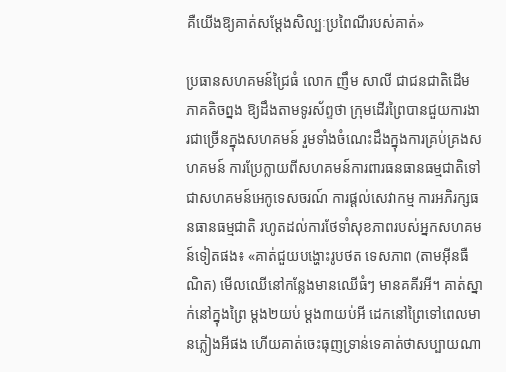គឺយើងឱ្យគាត់សម្ដែងសិល្បៈប្រពៃណីរបស់គាត់»

ប្រធានសហគមន៍ជ្រៃធំ លោក ញឹម សាលី ជាជនជាតិដើមភាគតិចព្នង ឱ្យដឹងតាមទូរស័ព្ទថា ក្រុមដើរព្រៃបានជួយការងារជាច្រើនក្នុងសហគមន៍ រួមទាំងចំណេះដឹងក្នុងការគ្រប់គ្រងសហគមន៍ ការប្រែក្លាយពីសហគមន៍ការពារធនធានធម្មជាតិទៅជាសហគមន៍អេកូទេសចរណ៍ ការផ្ដល់សេវាកម្ម ការអភិរក្សធនធានធម្មជាតិ រហូតដល់ការថែទាំសុខភាពរបស់អ្នកសហគមន៍ទៀតផង៖ «គាត់ជួយបង្ហោះរូបថត ទេសភាព (តាមអ៊ីនធឺណិត) មើលឈើនៅកន្លែងមានឈើធំៗ មានគគីរអី។ គាត់ស្នាក់នៅក្នុងព្រៃ ម្ដង២យប់ ម្ដង៣យប់អី ដេកនៅព្រៃទៅពេលមានភ្លៀងអីផង ហើយគាត់ចេះធុញទ្រាន់ទេគាត់ថាសប្បាយណា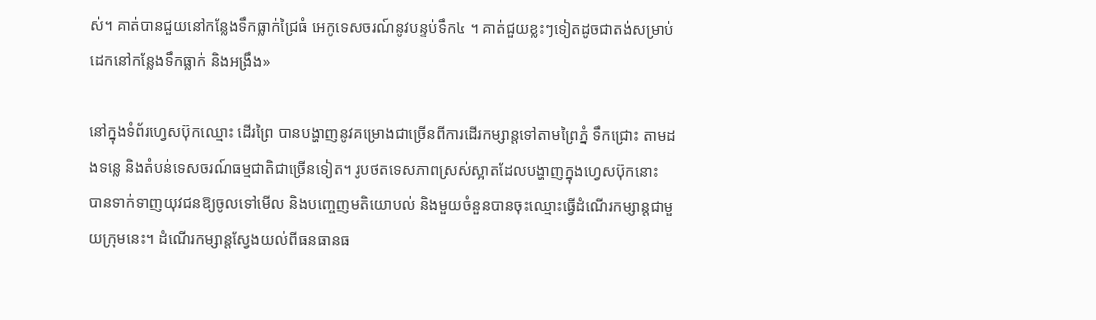ស់។ គាត់បានជួយនៅកន្លែងទឹកធ្លាក់ជ្រៃធំ អេកូទេសចរណ៍នូវបន្ទប់ទឹក៤ ។ គាត់ជួយខ្លះៗទៀតដូចជាតង់សម្រាប់ដេកនៅកន្លែងទឹកធ្លាក់ និងអង្រឹង»

នៅក្នុងទំព័រហ្វេសប៊ុកឈ្មោះ ដើរព្រៃ បានបង្ហាញនូវគម្រោងជាច្រើនពីការដើរកម្សាន្តទៅតាមព្រៃភ្នំ ទឹកជ្រោះ តាមដងទន្លេ និងតំបន់ទេសចរណ៍ធម្មជាតិជាច្រើនទៀត។ រូបថតទេសភាពស្រស់ស្អាតដែលបង្ហាញក្នុងហ្វេសប៊ុកនោះ បានទាក់ទាញយុវជនឱ្យចូលទៅមើល និងបញ្ចេញមតិយោបល់ និងមួយចំនួនបានចុះឈ្មោះធ្វើដំណើរកម្សាន្តជាមួយក្រុមនេះ។ ដំណើរកម្សាន្តស្វែងយល់ពីធនធានធ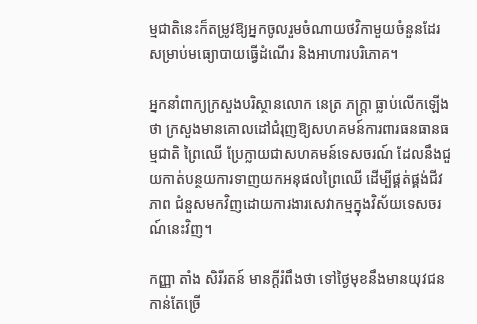ម្មជាតិនេះក៏តម្រូវឱ្យអ្នកចូលរួមចំណាយថវិកាមួយចំនួនដែរ សម្រាប់មធ្យោបាយធ្វើដំណើរ និងអាហារបរិភោគ។

អ្នកនាំពាក្យក្រសួងបរិស្ថានលោក នេត្រ ភក្ត្រា ធ្លាប់លើកឡើងថា ក្រសួងមានគោលដៅជំរុញឱ្យសហគមន៍ការពារធនធានធម្មជាតិ ព្រៃឈើ ប្រែក្លាយជាសហគមន៍ទេសចរណ៍ ដែលនឹងជួយកាត់បន្ថយការទាញយកអនុផលព្រៃឈើ ដើម្បីផ្គត់ផ្គង់ជីវភាព ជំនួសមកវិញដោយការងារសេវាកម្មក្នុងវិស័យទេសចរណ៍នេះវិញ។

កញ្ញា តាំង សិរីរតន៍ មានក្ដីរំពឹងថា ទៅថ្ងៃមុខនឹងមានយុវជនកាន់តែច្រើ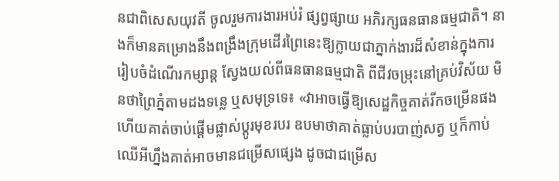នជាពិសេសយុវតី ចូលរួមការងារអប់រំ ផ្សព្វផ្សាយ អភិរក្សធនធានធម្មជាតិ។ នាងក៏មានគម្រោងនឹងពង្រឹងក្រុមដើរព្រៃនេះឱ្យក្លាយជាភ្នាក់ងារដ៏សំខាន់ក្នុងការរៀបចំដំណើរកម្សាន្ត ស្វែងយល់ពីធនធានធម្មជាតិ ពីជីវចម្រុះនៅគ្រប់វិស័យ មិនថាព្រៃភ្នំតាមដងទន្លេ ឬសមុទ្រទេ៖ «វាអាចធ្វើឱ្យសេដ្ឋកិច្ចគាត់រីកចម្រើនផង ហើយគាត់ចាប់ផ្ដើមផ្លាស់ប្ដូរមុខរបរ ឧបមាថាគាត់ធ្លាប់បរបាញ់សត្វ ឬក៏កាប់ឈើអីហ្នឹងគាត់អាចមានជម្រើសផ្សេង ដូចជាជម្រើស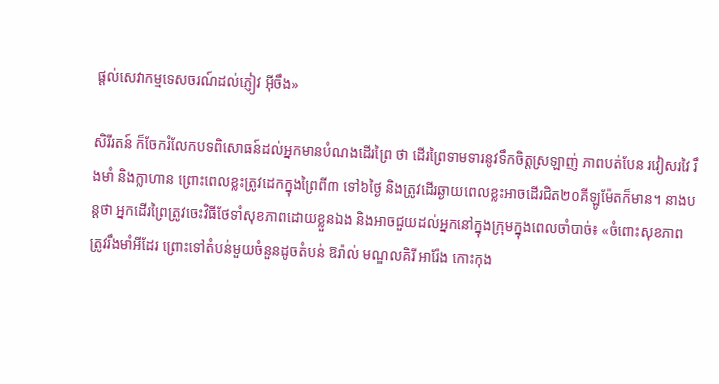ផ្ដល់សេវាកម្មទេសចរណ៍ដល់ភ្ញៀវ អ៊ីចឹង»

សិរីរតន៍ ក៏ចែករំលែកបទពិសោធន៍ដល់អ្នកមានបំណងដើរព្រៃ ថា ដើរព្រៃទាមទារនូវទឹកចិត្តស្រឡាញ់ ភាពបត់បែន រវៀសរវៃ រឹងមាំ និងក្លាហាន ព្រោះពេលខ្លះត្រូវដេកក្នុងព្រៃពី៣ ទៅ៦ថ្ងៃ និងត្រូវដើរឆ្ងាយពេលខ្លះអាចដើរជិត២០គីឡូម៉ែតក៏មាន។ នាងបន្តថា អ្នកដើរព្រៃត្រូវចេះវិធីថែទាំសុខភាពដោយខ្លួនឯង និងអាចជួយដល់អ្នកនៅក្នុងក្រុមក្នុងពេលចាំបាច់៖ «ចំពោះសុខភាពត្រូវរឹងមាំអីដែរ ព្រោះទៅតំបន់មួយចំនួនដូចតំបន់ ឱរ៉ាល់ មណ្ឌលគិរី អារ៉ែង កោះកុង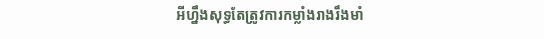អីហ្នឹងសុទ្ធតែត្រូវការកម្លាំងរាងរឹងមាំ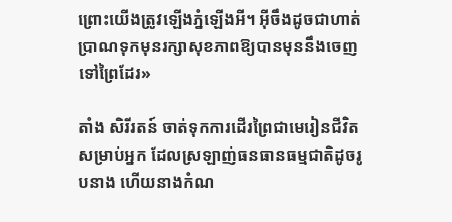ព្រោះយើងត្រូវឡើងភ្នំឡើងអី។ អ៊ីចឹងដូចជាហាត់ប្រាណទុកមុនរក្សាសុខភាពឱ្យបានមុននឹងចេញទៅព្រៃដែរ»

តាំង សិរីរតន៍ ចាត់ទុកការដើរព្រៃជាមេរៀនជីវិតសម្រាប់អ្នក ដែលស្រឡាញ់ធនធានធម្មជាតិដូចរូបនាង ហើយនាងកំណ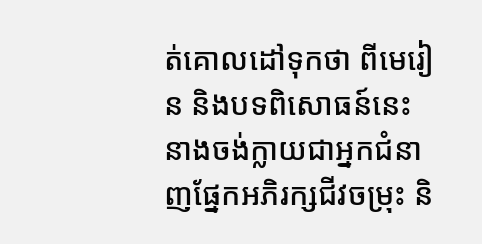ត់គោលដៅទុកថា ពីមេរៀន និងបទពិសោធន៍នេះ នាងចង់ក្លាយជាអ្នកជំនាញផ្នែកអភិរក្សជីវចម្រុះ និ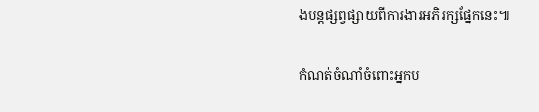ងបន្តផ្សព្វផ្សាយពីការងារអភិរក្សផ្នែកនេះ៕

កំណត់ចំណាំចំពោះអ្នកប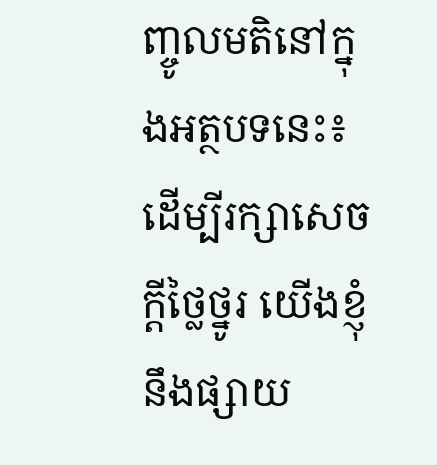ញ្ចូលមតិនៅក្នុងអត្ថបទនេះ៖ ដើម្បីរក្សាសេចក្ដីថ្លៃថ្នូរ យើងខ្ញុំនឹងផ្សាយ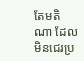តែមតិណា ដែលមិនជេរប្រ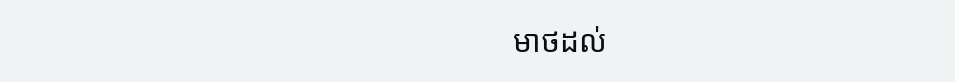មាថដល់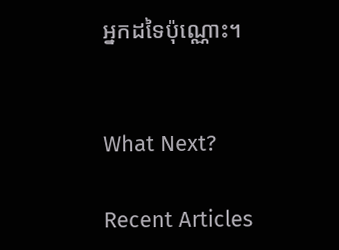អ្នកដទៃប៉ុណ្ណោះ។


What Next?

Recent Articles